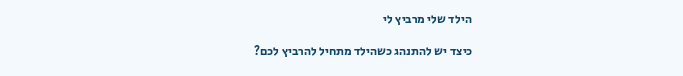הילד שלי מרביץ לי

כיצד יש להתנהג כשהילד מתחיל להרביץ לכם?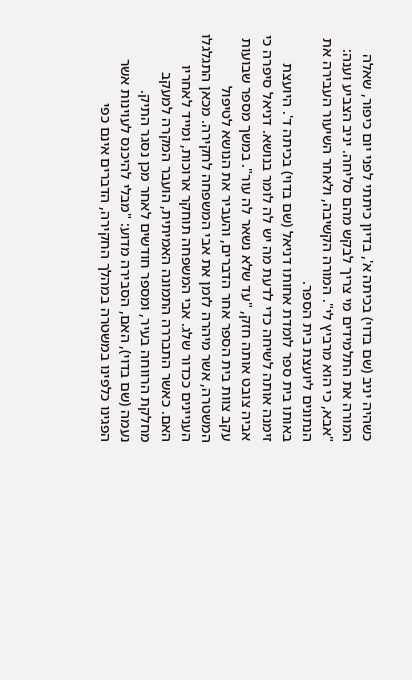כשהיה יניב (שם בדוי) בכיתה א', בדיון כיתתי לפני יום כיפור, שאלה המורה את התלמידים מי צריך לבקש מהם סליחה. יניב הצביע וענה: "אבא, כי הוא מרביץ לי". המורה הקשיבה, ולאחר השיעור העבירה את הנתונים ליועצת בית הספר.
באותו בית ספר לומדת אחותו דניאל (שם בדוי) בכיתה ד'. היועצת זימנה אותה לשיחה כדי לדעת מה יש לה לומר בנושא. דניאל סיפרה כי אביה צובט אותה חזק, "עד שלא נשאר לה עור". במשך מספר שבועות עקב צוות בית הספר אחר הדברים, והעביר את הנושא לטיפול המשטרה, אשר מיהרה לזמן את אבי המשפחה לחקירה. מכאן התגלגלו העניינים ככדור שלג. אבי המשפחה תוחקר ארוכות, ומייד לאחריו האם. כאשר התבררה התמונה האמיתית, הועבר המקרה למעקב מחלקת הרווחה בעיר, ומספר חודשים לאחר מכן נסגר התיק.
נעמה (שם בדוי), האם, הסבירה מדוע: "מבלי להיכנס לעוינות אשר הפגינו כלפינו במשטרה במהלך החקירה, הדברים אינם כפי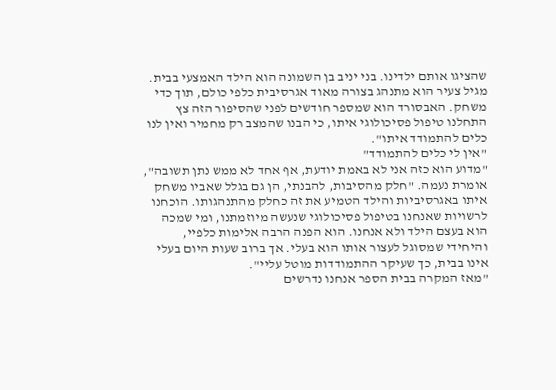שהציגו אותם ילדינו. בני יניב בן השמונה הוא הילד האמצעי בבית. מגיל צעיר הוא מתנהג בצורה מאוד אגרסיבית כלפי כולם, תוך כדי משחק. האבסורד הוא שמספר חודשים לפני שהסיפור הזה צץ התחלנו טיפול פסיכולוגי איתו, כי הבנו שהמצב רק מחמיר ואין לנו כלים להתמודד איתו".
"אין לי כלים להתמודד"
"מדוע הוא כזה אני לא באמת יודעת, אף אחד לא ממש נתן תשובה", אומרת נעמה. "חלק מהסיבות, להבנתי, הן גם בגלל שאביו משחק איתו באגרסיביות והילד הטמיע את זה כחלק מהתנהגותו. הוכחנו לרשויות שאנחנו בטיפול פסיכולוגי שנעשה מיוזמתנו, ומי שמכה הוא בעצם הילד ולא אנחנו. הוא הפנה הרבה אלימות כלפיי, והיחידי שמסוגל לעצור אותו הוא בעלי. אך ברוב שעות היום בעלי אינו בבית, כך שעיקר ההתמודדות מוטל עליי".
"מאז המקרה בבית הספר אנחנו נדרשים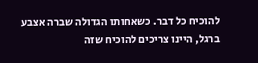להוכיח כל דבר. כשאחותו הגדולה שברה אצבע ברגל, היינו צריכים להוכיח שזה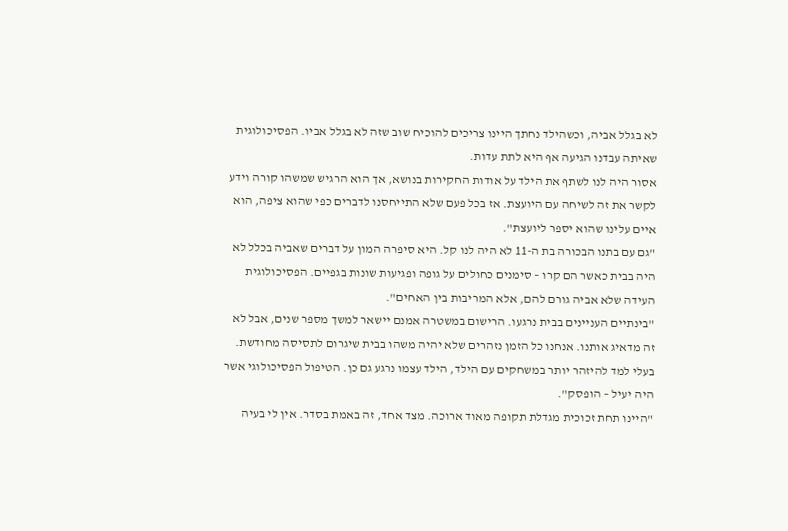לא בגלל אביה, וכשהילד נחתך היינו צריכים להוכיח שוב שזה לא בגלל אביו. הפסיכולוגית שאיתה עבדנו הגיעה אף היא לתת עדות.
אסור היה לנו לשתף את הילד על אודות החקירות בנושא, אך הוא הרגיש שמשהו קורה וידע לקשר את זה לשיחה עם היועצת. אז בכל פעם שלא התייחסנו לדברים כפי שהוא ציפה, הוא איים עלינו שהוא יספר ליועצת".
"גם עם בתנו הבכורה בת ה-11 לא היה לנו קל. היא סיפרה המון על דברים שאביה בכלל לא היה בבית כאשר הם קרו – סימנים כחולים על גופה ופגיעות שונות בגפיים. הפסיכולוגית העידה שלא אביה גורם להם, אלא המריבות בין האחים".
"בינתיים העניינים בבית נרגעו. הרישום במשטרה אמנם יישאר למשך מספר שנים, אבל לא זה מדאיג אותנו. אנחנו כל הזמן נזהרים שלא יהיה משהו בבית שיגרום לתסיסה מחודשת. בעלי למד להיזהר יותר במשחקים עם הילד, הילד עצמו נרגע גם כן. הטיפול הפסיכולוגי אשר היה יעיל – הופסק".
"היינו תחת זכוכית מגדלת תקופה מאוד ארוכה. מצד אחד, זה באמת בסדר. אין לי בעיה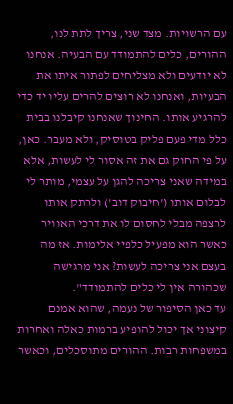עם הרשויות. מצד שני, צריך לתת לנו, ההורים, כלים להתמודד עם הבעיה. אנחנו לא יודעים ולא מצליחים לפתור איתו את הבעיות, ואנחנו לא רוצים להרים עליו יד כדי להרגיע אותו. החינוך שאנחנו קיבלנו בבית כלל מדי פעם פליק בטוסיק, ולא מעבר. כאן, על פי החוק גם את זה אסור לי לעשות, אלא במידה שאני צריכה להגן על עצמי, מותר לי לבלום אותו ('חיבוק דוב') ולרתק אותו לרצפה מבלי לחסום לו את דרכי האוויר כאשר הוא מפעיל כלפיי אלימות. אז מה בעצם אני צריכה לעשות? אני מרגישה שכהורה אין לי כלים להתמודד".
עד כאן הסיפור של נעמה, שהוא אמנם קיצוני אך יכול להופיע ברמות כאלה ואחרות במשפחות רבות. ההורים מתוסכלים, וכאשר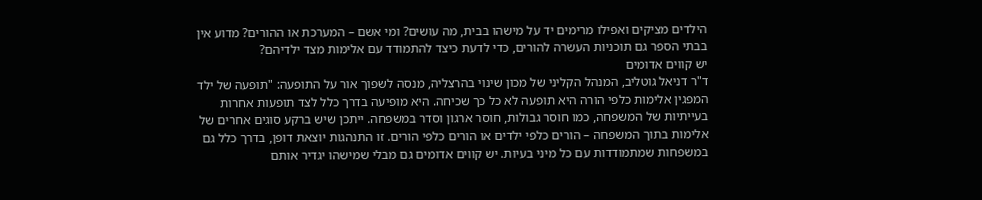הילדים מציקים ואפילו מרימים יד על מישהו בבית, מה עושים? ומי אשם – המערכת או ההורים? מדוע אין בבתי הספר גם תוכניות העשרה להורים, כדי לדעת כיצד להתמודד עם אלימות מצד ילדיהם?
יש קווים אדומים
ד"ר דניאל גוטליב, המנהל הקליני של מכון שינוי בהרצליה, מנסה לשפוך אור על התופעה: "תופעה של ילד המפגין אלימות כלפי הורה היא תופעה לא כל כך שכיחה. היא מופיעה בדרך כלל לצד תופעות אחרות בעייתיות של המשפחה, כמו חוסר גבולות, חוסר ארגון וסדר במשפחה. ייתכן שיש ברקע סוגים אחרים של אלימות בתוך המשפחה – הורים כלפי ילדים או הורים כלפי הורים. זו התנהגות יוצאת דופן, בדרך כלל גם במשפחות שמתמודדות עם כל מיני בעיות. יש קווים אדומים גם מבלי שמישהו יגדיר אותם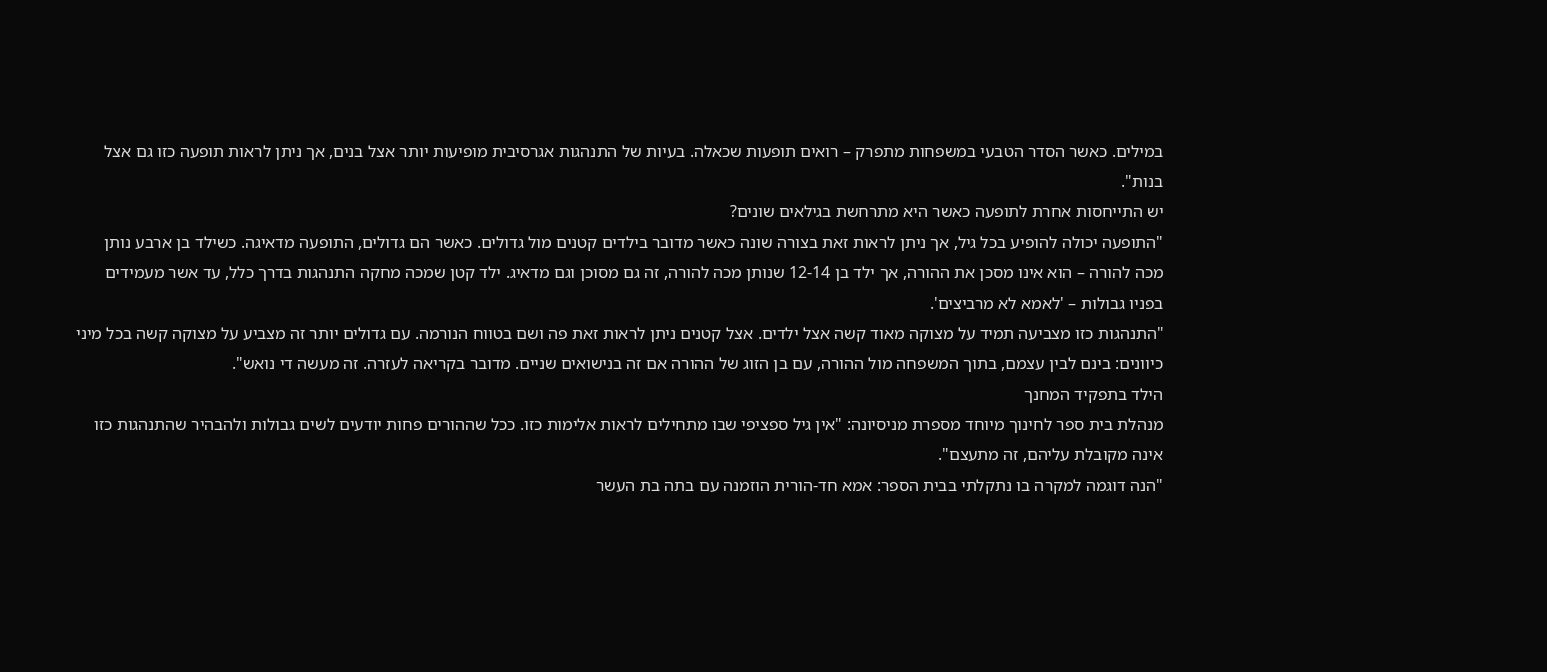במילים. כאשר הסדר הטבעי במשפחות מתפרק – רואים תופעות שכאלה. בעיות של התנהגות אגרסיבית מופיעות יותר אצל בנים, אך ניתן לראות תופעה כזו גם אצל בנות".
יש התייחסות אחרת לתופעה כאשר היא מתרחשת בגילאים שונים?
"התופעה יכולה להופיע בכל גיל, אך ניתן לראות זאת בצורה שונה כאשר מדובר בילדים קטנים מול גדולים. כאשר הם גדולים, התופעה מדאיגה. כשילד בן ארבע נותן מכה להורה – הוא אינו מסכן את ההורה, אך ילד בן 12-14 שנותן מכה להורה, זה גם מסוכן וגם מדאיג. ילד קטן שמכה מחקה התנהגות בדרך כלל, עד אשר מעמידים בפניו גבולות – 'לאמא לא מרביצים'.
"התנהגות כזו מצביעה תמיד על מצוקה מאוד קשה אצל ילדים. אצל קטנים ניתן לראות זאת פה ושם בטווח הנורמה. עם גדולים יותר זה מצביע על מצוקה קשה בכל מיני כיוונים: בינם לבין עצמם, בתוך המשפחה מול ההורה, עם בן הזוג של ההורה אם זה בנישואים שניים. מדובר בקריאה לעזרה. זה מעשה די נואש".
הילד בתפקיד המחנך
מנהלת בית ספר לחינוך מיוחד מספרת מניסיונה: "אין גיל ספציפי שבו מתחילים לראות אלימות כזו. ככל שההורים פחות יודעים לשים גבולות ולהבהיר שהתנהגות כזו אינה מקובלת עליהם, זה מתעצם".
"הנה דוגמה למקרה בו נתקלתי בבית הספר: אמא חד-הורית הוזמנה עם בתה בת העשר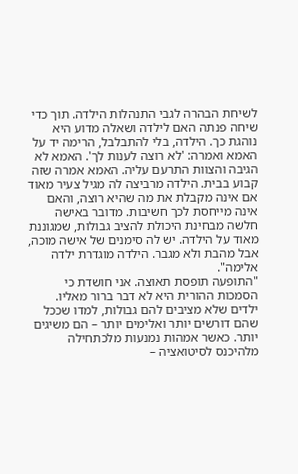לשיחת הבהרה לגבי התנהלות הילדה. תוך כדי שיחה פנתה האם לילדה ושאלה מדוע היא נוהגת כך. הילדה, בלי להתבלבל, הרימה יד על האמא ואמרה: 'לא רוצה לענות לך'. האמא לא הגיבה והצוות התרעם עליה. האמא אמרה שזה קבוע בבית. הילדה מרביצה לה מגיל צעיר מאוד אם אינה מקבלת את מה שהיא רוצה, והאם אינה מייחסת לכך חשיבות. מדובר באישה חלשה מבחינת היכולת להציב גבולות, שמגוננת מאוד על הילדה. יש לה סימנים של אישה מוכה, אבל מהבת ולא מגבר. הילדה מוגדרת ילדה אלימה".
"התופעה תופסת תאוצה. אני חושדת כי הסמכות ההורית היא לא דבר ברור מאליו. ילדים שלא מציבים להם גבולות, למדו שככל שהם דורשים יותר ואלימים יותר – הם משיגים יותר. כאשר אמהות נמנעות מלכתחילה מלהיכנס לסיטואציה –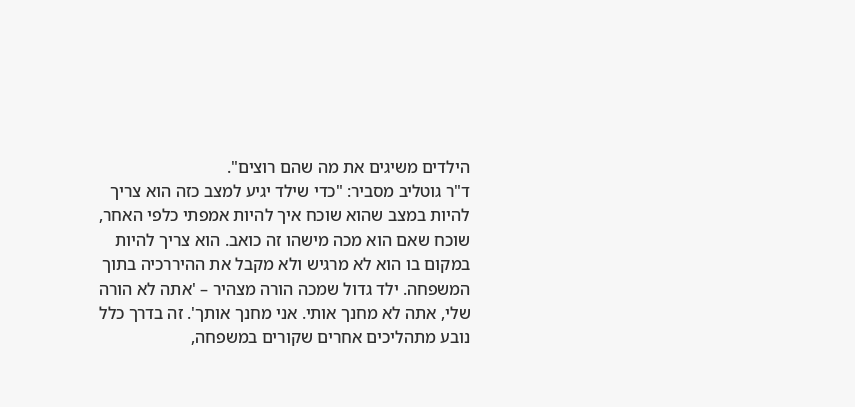הילדים משיגים את מה שהם רוצים".
ד"ר גוטליב מסביר: "כדי שילד יגיע למצב כזה הוא צריך להיות במצב שהוא שוכח איך להיות אמפתי כלפי האחר, שוכח שאם הוא מכה מישהו זה כואב. הוא צריך להיות במקום בו הוא לא מרגיש ולא מקבל את ההיררכיה בתוך המשפחה. ילד גדול שמכה הורה מצהיר – 'אתה לא הורה שלי, אתה לא מחנך אותי. אני מחנך אותך'. זה בדרך כלל נובע מתהליכים אחרים שקורים במשפחה,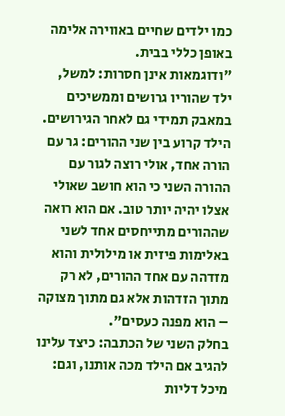כמו ילדים שחיים באווירה אלימה באופן כללי בבית.
"ודוגמאות אינן חסרות: למשל, ילד שהוריו גרושים וממשיכים במאבק תמידי גם לאחר הגירושים. הילד קרוע בין שני ההורים: גר עם הורה אחד, אולי רוצה לגור עם ההורה השני כי הוא חושב שאולי אצלו יהיה יותר טוב. אם הוא רואה שההורים מתייחסים אחד לשני באלימות פיזית או מילולית והוא מזדהה עם אחד ההורים, לא רק מתוך הזדהות אלא גם מתוך מצוקה – הוא מפנה כעסים".
בחלק השני של הכתבה: כיצד עלינו להגיב אם הילד מכה אותנו, וגם: מיכל דליות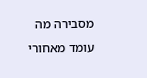מסבירה מה עומד מאחורי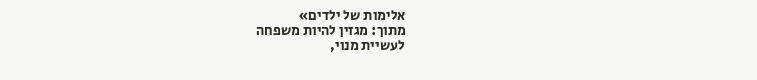אלימות של ילדים»
מתוך: מגזין להיות משפחה
לעשיית מנוי,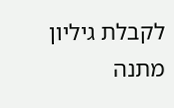לקבלת גיליון מתנה